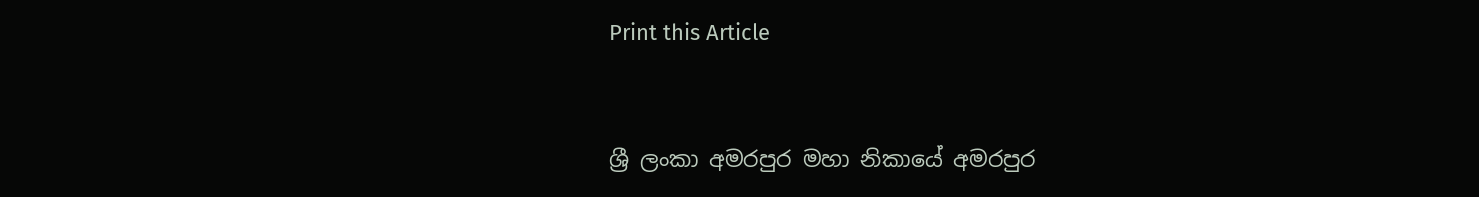Print this Article


ශ්‍රී ලංකා අමරපුර මහා නිකායේ අමරපුර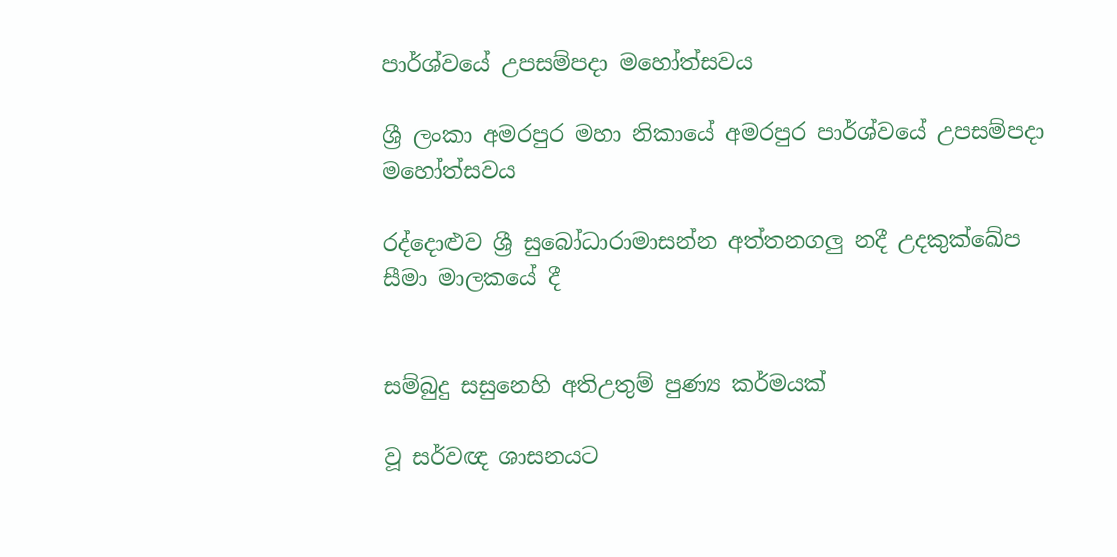පාර්ශ්වයේ උපසම්පදා මහෝත්සවය

ශ්‍රී ලංකා අමරපුර මහා නිකායේ අමරපුර පාර්ශ්වයේ උපසම්පදා මහෝත්සවය

රද්දොළුව ශ්‍රී සුබෝධාරාමාසන්න අත්තනගලු නදී උදකුක්ඛේප සීමා මාලකයේ දී


සම්බුදු සසුනෙහි අතිඋතුම් පුණ්‍ය කර්මයක්

වූ සර්වඥ ශාසනයට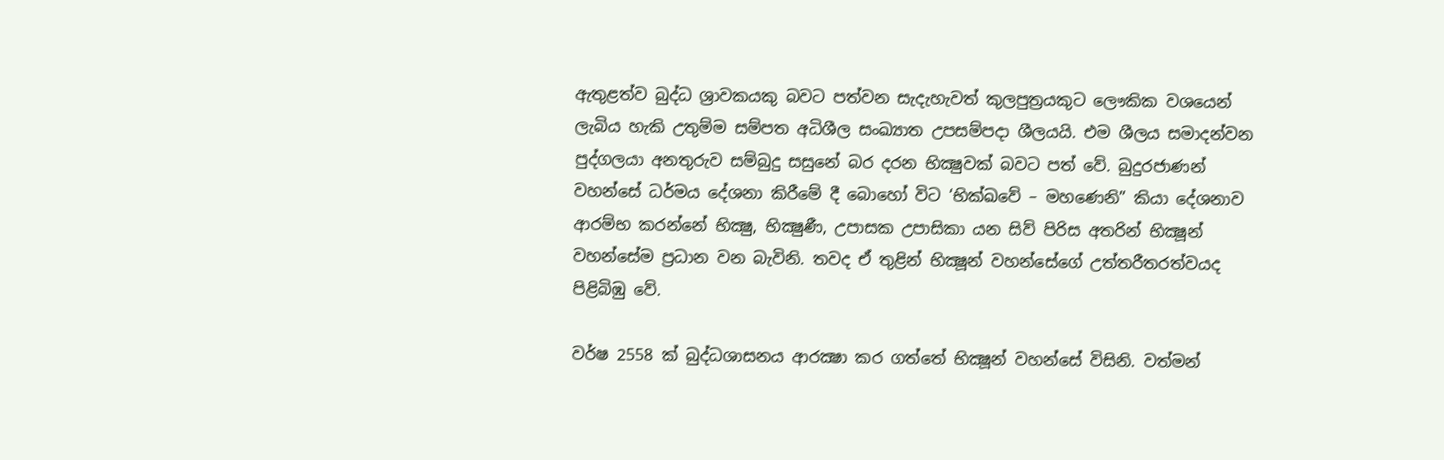ඇතුළත්ව බුද්ධ ශ්‍රාවකයකු බවට පත්වන සැදැහැවත් කුලපුත්‍රයකුට ලෞකික වශයෙන් ලැබිය හැකි උතුම්ම සම්පත අධිශීල සංඛ්‍යාත උපසම්පදා ශීලයයි. එම ශීලය සමාදන්වන පුද්ගලයා අනතුරුව සම්බුදු සසුනේ බර දරන භික්‍ෂුවක් බවට පත් වේ. බුදුරජාණන් වහන්සේ ධර්මය දේශනා කිරීමේ දී බොහෝ විට ‘භික්‍ඛවේ – මහණෙනි” කියා දේශනාව ආරම්භ කරන්නේ භික්‍ෂු, භික්‍ෂුණී, උපාසක උපාසිකා යන සිව් පිරිස අතරින් භික්‍ෂූන් වහන්සේම ප්‍රධාන වන බැවිනි. තවද ඒ තුළින් භික්‍ෂූන් වහන්සේගේ උත්තරීතරත්වයද පිළිබිඹු වේ.

වර්ෂ 2558 ක් බුද්ධශාසනය ආරක්‍ෂා කර ගත්තේ භික්‍ෂූන් වහන්සේ විසිනි. වත්මන්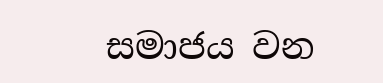සමාජය වන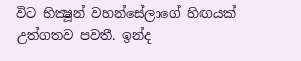විට භික්‍ෂූන් වහන්සේලාගේ හිඟයක් උත්ගතව පවතී. ඉන්ද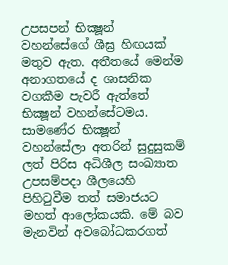උපසපන් භික්‍ෂූන් වහන්සේගේ ශීඝ්‍ර හිඟයක් මතුව ඇත. අතීතයේ මෙන්ම අනාගතයේ ද ශාසනික වගකීම පැවරී ඇත්තේ භික්‍ෂූන් වහන්සේටමය. සාමණේර භික්‍ෂූන් වහන්සේලා අතරින් සුදුසුකම් ලත් පිරිස අධිශීල සංඛ්‍යාත උපසම්පදා ශීලයෙහි පිහිටුවීම තත් සමාජයට මහත් ආලෝකයකි. මේ බව මැනවින් අවබෝධකරගත්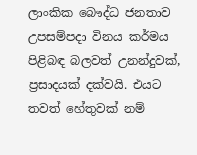ලාංකික බෞද්ධ ජනතාව උපසම්පදා විනය කර්මය පිළිබඳ බලවත් උනන්දුවක්, ප්‍රසාදයක් දක්වයි. එයට තවත් හේතුවක් නම්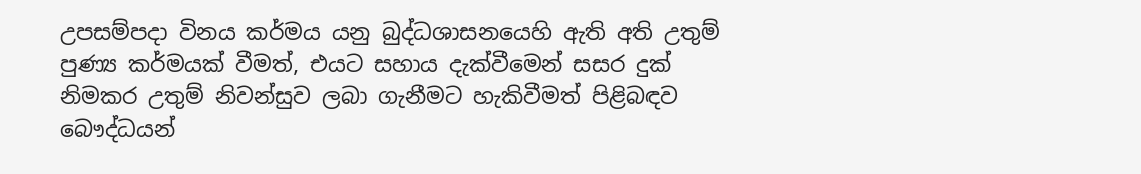උපසම්පදා විනය කර්මය යනු බුද්ධශාසනයෙහි ඇති අති උතුම් පුණ්‍ය කර්මයක් වීමත්, එයට සහාය දැක්වීමෙන් සසර දුක් නිමකර උතුම් නිවන්සුව ලබා ගැනීමට හැකිවීමත් පිළිබඳව බෞද්ධයන්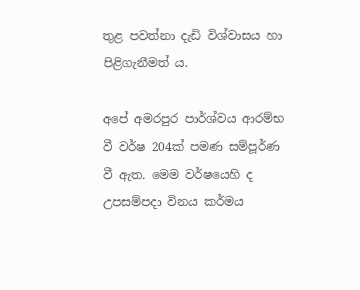තුළ පවත්නා දැඩි විශ්වාසය හා පිළිගැනීමත් ය.

අපේ අමරපුර පාර්ශ්වය ආරම්භ වී වර්ෂ 204ක් පමණ සම්පූර්ණ වී ඇත. මෙම වර්ෂයෙහි ද උපසම්පදා විනය කර්මය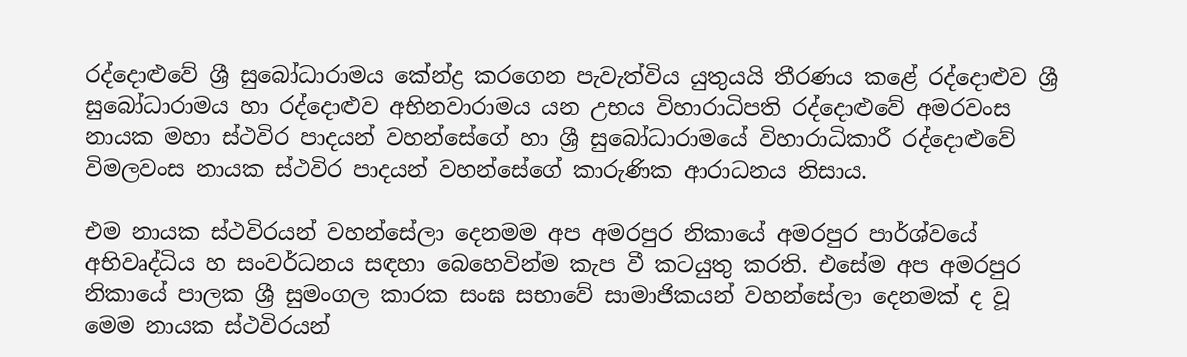රද්දොළුවේ ශ්‍රී සුබෝධාරාමය කේන්ද්‍ර කරගෙන පැවැත්විය යුතුයයි තීරණය කළේ රද්දොළුව ශ්‍රී සුබෝධාරාමය හා රද්දොළුව අභිනවාරාමය යන උභය විහාරාධිපති රද්දොළුවේ අමරවංස නායක මහා ස්ථවිර පාදයන් වහන්සේගේ හා ශ්‍රී සුබෝධාරාමයේ විහාරාධිකාරී රද්දොළුවේ විමලවංස නායක ස්ථවිර පාදයන් වහන්සේගේ කාරුණික ආරාධනය නිසාය.

එම නායක ස්ථවිරයන් වහන්සේලා දෙනමම අප අමරපුර නිකායේ අමරපුර පාර්ශ්වයේ අභිවෘද්ධිය හ සංවර්ධනය සඳහා බෙහෙවින්ම කැප වී කටයුතු කරති. එසේම අප අමරපුර නිකායේ පාලක ශ්‍රී සුමංගල කාරක සංඝ සභාවේ සාමාජිකයන් වහන්සේලා දෙනමක් ද වූ මෙම නායක ස්ථවිරයන්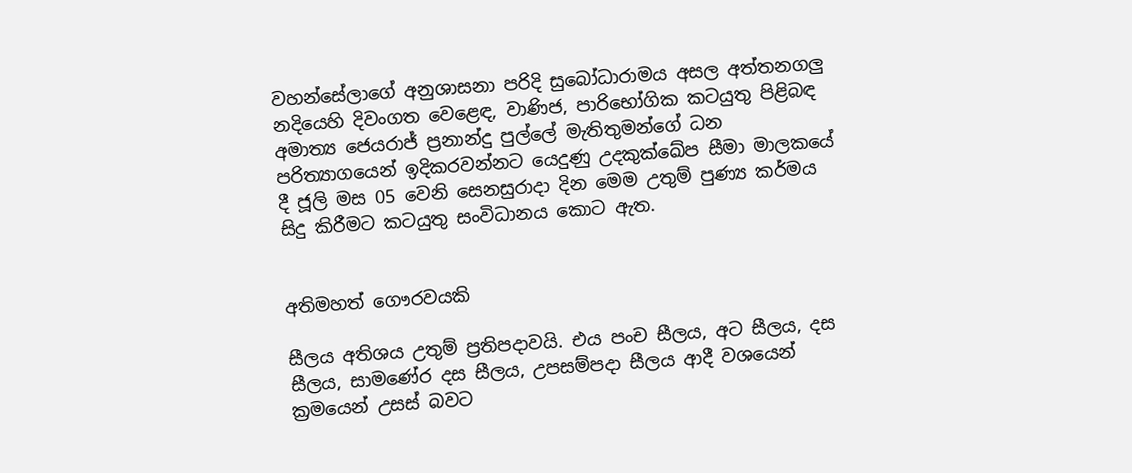වහන්සේලාගේ අනුශාසනා පරිදි සුබෝධාරාමය අසල අත්තනගලු නදියෙහි දිවංගත වෙළෙඳ, වාණිජ, පාරිභෝගික කටයුතු පිළිබඳ අමාත්‍ය ජෙයරාජ් ප්‍රනාන්දු පුල්ලේ මැතිතුමන්ගේ ධන පරිත්‍යාගයෙන් ඉදිකරවන්නට යෙදුණු උදකුක්ඛේප සීමා මාලකයේ දී ජූලි මස 05 වෙනි සෙනසුරාදා දින මෙම උතුම් පුණ්‍ය කර්මය සිදු කිරීමට කටයුතු සංවිධානය කොට ඇත.


අතිමහත් ගෞරවයකි

සීලය අතිශය උතුම් ප්‍රතිපදාවයි. එය පංච සීලය, අට සීලය, දස සීලය, සාමණේර දස සීලය, උපසම්පදා සීලය ආදී වශයෙන් ක්‍රමයෙන් උසස් බවට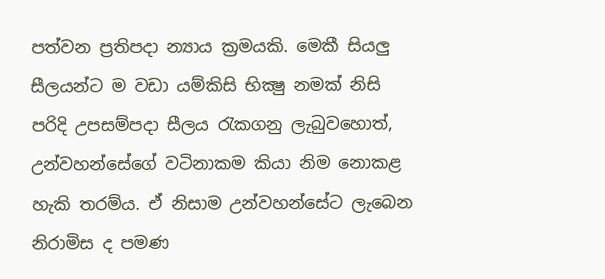පත්වන ප්‍රතිපදා න්‍යාය ක්‍රමයකි. මෙකී සියලු සීලයන්ට ම වඩා යම්කිසි භික්‍ෂු නමක් නිසි පරිදි උපසම්පදා සීලය රැකගනු ලැබුවහොත්, උන්වහන්සේගේ වටිනාකම කියා නිම නොකළ හැකි තරම්ය. ඒ නිසාම උන්වහන්සේට ලැබෙන නිරාමිස ද පමණ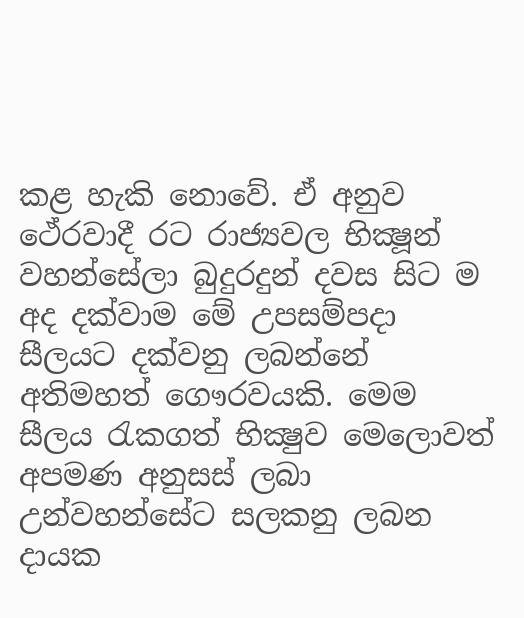කළ හැකි නොවේ. ඒ අනුව ථේරවාදී රට රාජ්‍යවල භික්‍ෂූන් වහන්සේලා බුදුරදුන් දවස සිට ම අද දක්වාම මේ උපසම්පදා සීලයට දක්වනු ලබන්නේ අතිමහත් ගෞරවයකි. මෙම සීලය රැකගත් භික්‍ෂුව මෙලොවත් අපමණ අනුසස් ලබා උන්වහන්සේට සලකනු ලබන දායක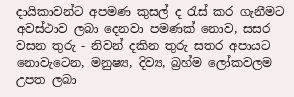දායිකාවන්ට අපමණ කුසල් ද රැස් කර ගැනීමට අවස්ථාව ලබා දෙනවා පමණක් නොව, සසර වසන තුරු - නිවන් දකින තුරු සතර අපායට නොවැටෙන, මනුෂ්‍ය, දිව්‍ය, බ්‍රහ්ම ලෝකවලම උපත ලබා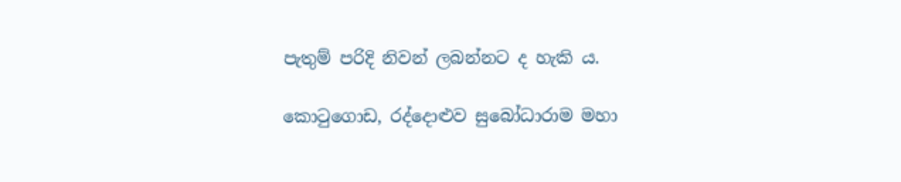පැතුම් පරිදි නිවන් ලබන්නට ද හැකි ය.

කොටුගොඩ, රද්දොළුව සුබෝධාරාම මහා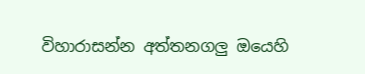විහාරාසන්න අත්තනගලු ඔයෙහි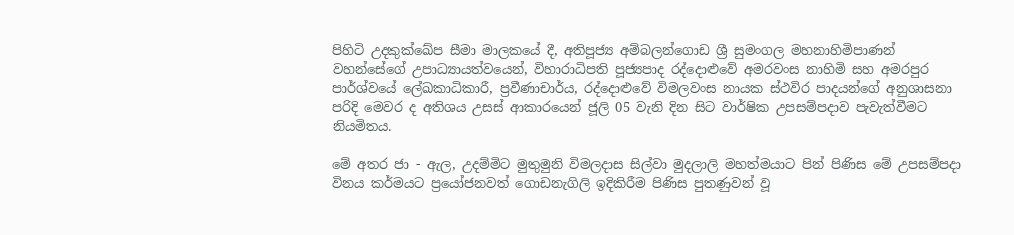පිහිටි උදකුක්ඛේප සීමා මාලකයේ දී, අතිපූජ්‍ය අම්බලන්ගොඩ ශ්‍රී සුමංගල මහනාහිමිපාණන් වහන්සේගේ උපාධ්‍යායත්වයෙන්, විහාරාධිපති පූජ්‍යපාද රද්දොළුවේ අමරවංස නාහිමි සහ අමරපුර පාර්ශ්වයේ ලේඛකාධිකාරී, ප්‍රවීණාචාර්ය, රද්දොළුවේ විමලවංස නායක ස්ථවිර පාදයන්ගේ අනුශාසනා පරිදි මෙවර ද අතිශය උසස් ආකාරයෙන් ජූලි 05 වැනි දින සිට වාර්ෂික උපසම්පදාව පැවැත්වීමට නියමිතය.

මේ අතර ජා - ඇල, උදම්මිට මුතුමුනි විමලදාස සිල්වා මුදලාලි මහත්මයාට පින් පිණිස මේ උපසම්පදා විනය කර්මයට ප්‍රයෝජනවත් ගොඩනැගිලි ඉදිකිරීම පිණිස පුතණුවන් වූ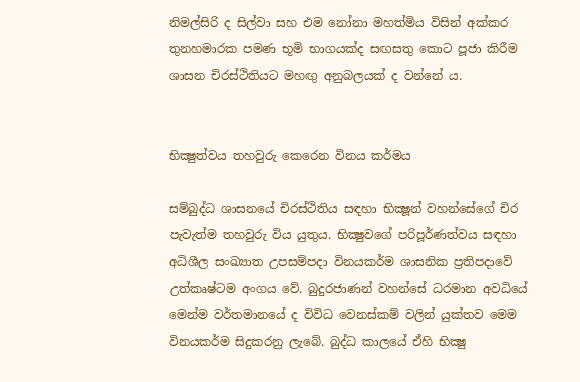නිමල්සිරි ද සිල්වා සහ එම නෝනා මහත්මිය විසින් අක්කර තුනහමාරක පමණ භූමි භාගයක්ද සඟසතු කොට පූජා කිරීම ශාසන චිරස්ථිතියට මහඟු අනුබලයක් ද වන්නේ ය.


භික්‍ෂුත්වය තහවුරු කෙරෙන විනය කර්මය

සම්බුද්ධ ශාසනයේ චිරස්ථිතිය සඳහා භික්‍ෂූන් වහන්සේගේ චිර පැවැත්ම තහවුරු විය යුතුය. භික්‍ෂුවගේ පරිපූර්ණත්වය සඳහා අධිශීල සංඛ්‍යාත උපසම්පදා විනයකර්ම ශාසනික ප්‍රතිපදාවේ උත්කෘෂ්ටම අංගය වේ. බුදුරජාණන් වහන්සේ ධරමාන අවධියේ මෙන්ම වර්තමානයේ ද විවිධ වෙනස්කම් වලින් යුක්තව මෙම විනයකර්ම සිදුකරනු ලැබේ. බුද්ධ කාලයේ ඒහි භික්‍ෂු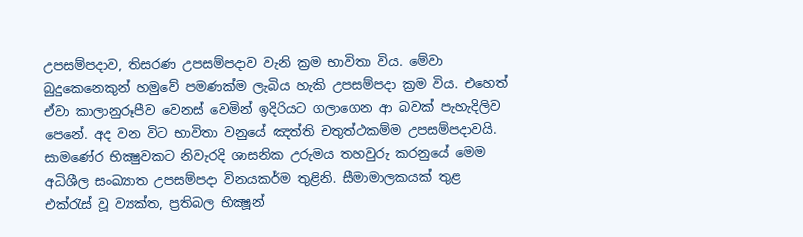උපසම්පදාව, තිසරණ උපසම්පදාව වැනි ක්‍රම භාවිතා විය. මේවා බුදුකෙනෙකුන් හමුවේ පමණක්ම ලැබිය හැකි උපසම්පදා ක්‍රම විය. එහෙත් ඒවා කාලානුරූපීව වෙනස් වෙමින් ඉදිරියට ගලාගෙන ආ බවක් පැහැදිලිව පෙනේ. අද වන විට භාවිතා වනුයේ ඤත්ති චතුත්ථකම්ම උපසම්පදාවයි. සාමණේර භික්‍ෂුවකට නිවැරදි ශාසනික උරුමය තහවුරු කරනුයේ මෙම අධිශීල සංඛ්‍යාත උපසම්පදා විනයකර්ම තුළිනි. සීමාමාලකයක් තුළ එක්රැස් වූ ව්‍යක්ත, ප්‍රතිබල භික්‍ෂූන්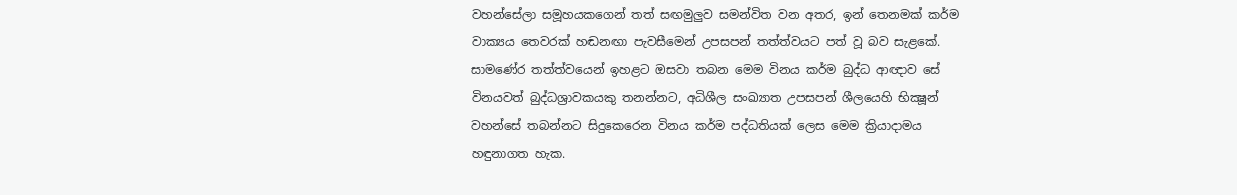වහන්සේලා සමූහයකගෙන් තත් සඟමුලුව සමන්විත වන අතර, ඉන් තෙනමක් කර්ම වාක්‍යය තෙවරක් හඬනඟා පැවසීමෙන් උපසපන් තත්ත්වයට පත් වූ බව සැළකේ. සාමණේර තත්ත්වයෙන් ඉහළට ඔසවා තබන මෙම විනය කර්ම බුද්ධ ආඥාව සේ විනයවත් බුද්ධශ්‍රාවකයකු තනන්නට, අධිශීල සංඛ්‍යාත උපසපන් ශීලයෙහි භික්‍ෂූන් වහන්සේ තබන්නට සිදුකෙරෙන විනය කර්ම පද්ධතියක් ලෙස මෙම ක්‍රියාදාමය හඳුනාගත හැක.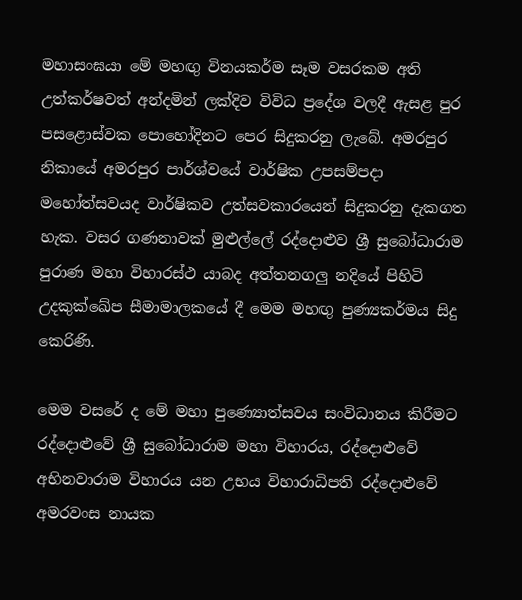මහාසංඝයා මේ මහඟු විනයකර්ම සෑම වසරකම අති උත්කර්ෂවත් අන්දමින් ලක්දිව විවිධ ප්‍රදේශ වලදී ඇසළ පුර පසළොස්වක පොහෝදිනට පෙර සිදුකරනු ලැබේ. අමරපුර නිකායේ අමරපුර පාර්ශ්වයේ වාර්ෂික උපසම්පදා මහෝත්සවයද වාර්ෂිකව උත්සවකාරයෙන් සිදුකරනු දැකගත හැක. වසර ගණනාවක් මුළුල්ලේ රද්දොළුව ශ්‍රී සුබෝධාරාම පුරාණ මහා විහාරස්ථ යාබද අත්තනගලු නදියේ පිහිටි උදකුක්ඛේප සීමාමාලකයේ දී මෙම මහඟු පුණ්‍යකර්මය සිදු කෙරිණි.

මෙම වසරේ ද මේ මහා පුණ්‍යොත්සවය සංවිධානය කිරීමට රද්දොළුවේ ශ්‍රී සුබෝධාරාම මහා විහාරය, රද්දොළුවේ අභිනවාරාම විහාරය යන උභය විහාරාධිපති රද්දොළුවේ අමරවංස නායක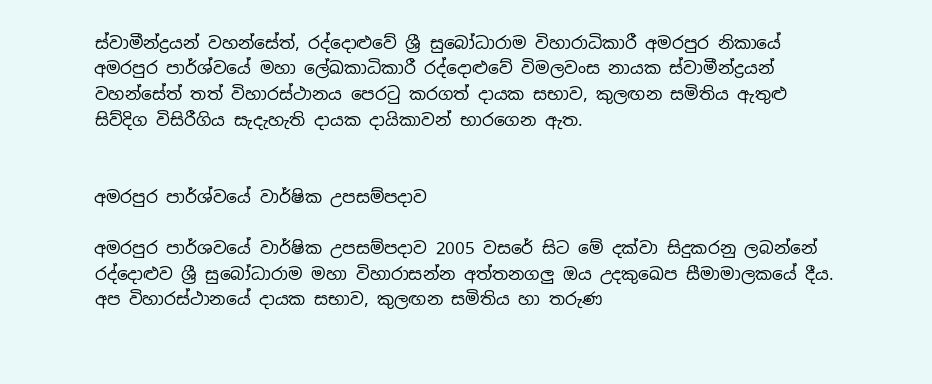ස්වාමීන්ද්‍රයන් වහන්සේත්, රද්දොළුවේ ශ්‍රී සුබෝධාරාම විහාරාධිකාරී අමරපුර නිකායේ අමරපුර පාර්ශ්වයේ මහා ලේඛකාධිකාරී රද්දොළුවේ විමලවංස නායක ස්වාමීන්ද්‍රයන් වහන්සේත් තත් විහාරස්ථානය පෙරටු කරගත් දායක සභාව, කුලඟන සමිතිය ඇතුළු සිව්දිග විසිරීගිය සැදැහැති දායක දායිකාවන් භාරගෙන ඇත.


අමරපුර පාර්ශ්වයේ වාර්ෂික උපසම්පදාව

අමරපුර පාර්ශවයේ වාර්ෂික උපසම්පදාව 2005 වසරේ සිට මේ දක්වා සිදුකරනු ලබන්නේ රද්දොළුව ශ්‍රී සුබෝධාරාම මහා විහාරාසන්න අත්තනගලු ඔය උදකුඛෙප සීමාමාලකයේ දීය. අප විහාරස්ථානයේ දායක සභාව, කුලඟන සමිතිය හා තරුණ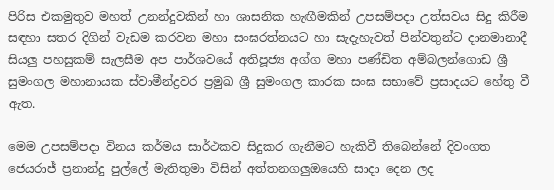පිරිස එකමුතුව මහත් උනන්දුවකින් හා ශාසනික හැඟීමකින් උපසම්පදා උත්සවය සිදු කිරීම සඳහා සතර දිගින් වැඩම කරවන මහා සංඝරත්නයට හා සැදැහැවත් පින්වතුන්ට දානමානාදී සියලු පහසුකම් සැලසීම අප පාර්ශවයේ අතිපූජ්‍ය අග්ග මහා පණ්ඩිත අම්බලන්ගොඩ ශ්‍රී සුමංගල මහානායක ස්වාමීන්ද්‍රවර ප්‍රමුඛ ශ්‍රී සුමංගල කාරක සංඝ සභාවේ ප්‍රසාදයට හේතු වී ඇත.

මෙම උපසම්පදා විනය කර්මය සාර්ථකව සිදුකර ගැනීමට හැකිවී තිබෙන්නේ දිවංගත ජෙයරාජ් ප්‍රනාන්දු පුල්ලේ මැතිතුමා විසින් අත්තනගලුඔයෙහි සාදා දෙන ලද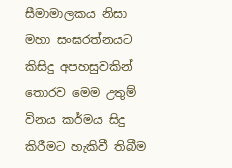සීමාමාලකය නිසා මහා සංඝරත්නයට කිසිදු අපහසුවකින් තොරව මෙම උතුම් විනය කර්මය සිදු කිරීමට හැකිවී තිබීම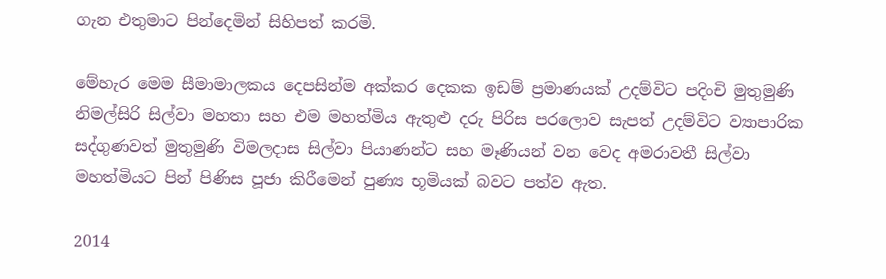ගැන එතුමාට පින්දෙමින් සිහිපත් කරමි.

මේහැර මෙම සීමාමාලකය දෙපසින්ම අක්කර දෙකක ඉඩම් ප්‍රමාණයක් උදම්විට පදිංචි මුතුමුණි නිමල්සිරි සිල්වා මහතා සහ එම මහත්මිය ඇතුළු දරු පිරිස පරලොව සැපත් උදම්විට ව්‍යාපාරික සද්ගුණවත් මුතුමුණි විමලදාස සිල්වා පියාණන්ට සහ මෑණියන් වන වෙද අමරාවතී සිල්වා මහත්මියට පින් පිණිස පූජා කිරීමෙන් පුණ්‍ය භූමියක් බවට පත්ව ඇත.

2014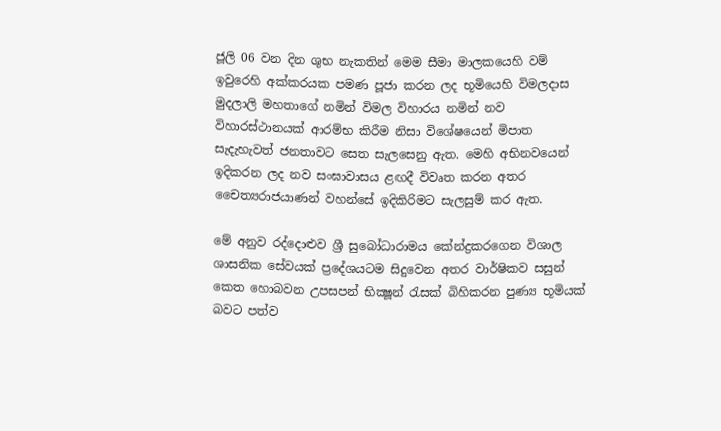ජූලි 06 වන දින ශුභ නැකතින් මෙම සීමා මාලකයෙහි වම් ඉවුරෙහි අක්කරයක පමණ පූජා කරන ලද භූමියෙහි විමලදාස මුදලාලි මහතාගේ නමින් විමල විහාරය නමින් නව විහාරස්ථානයක් ආරම්භ කිරීම නිසා විශේෂයෙන් මිපාත සැදැහැවත් ජනතාවට සෙත සැලසෙනු ඇත. මෙහි අභිනවයෙන් ඉදිකරන ලද නව සංඝාවාසය ළඟදී විවෘත කරන අතර චෛත්‍යරාජයාණන් වහන්සේ ඉදිකිරිමට සැලසුම් කර ඇත.

මේ අනුව රද්දොළුව ශ්‍රී සුබෝධාරාමය කේන්ද්‍රකරගෙන විශාල ශාසනික සේවයක් ප්‍රදේශයටම සිදුවෙන අතර වාර්ෂිකව සසුන් කෙත හොබවන උපසපන් භික්‍ෂූන් රැසක් බිහිකරන පුණ්‍ය භූමියක් බවට පත්ව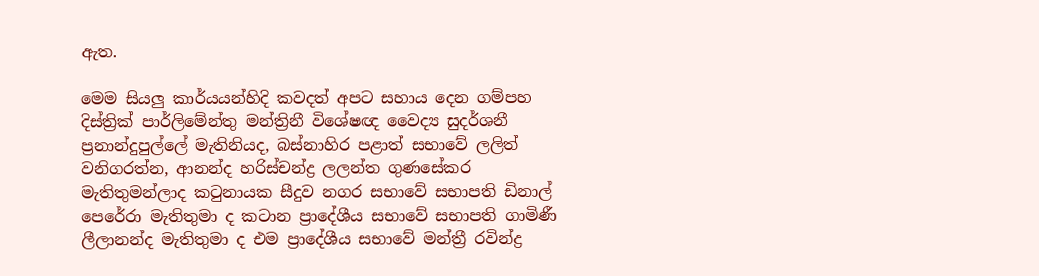ඇත.

මෙම සියලු කාර්යයන්හිදි කවදත් අපට සහාය දෙන ගම්පහ දිස්ත්‍රික් පාර්ලිමේන්තු මන්ත්‍රිනී විශේෂඥ වෛද්‍ය සුදර්ශනී ප්‍රනාන්දුපුල්ලේ මැතිනියද, බස්නාහිර පළාත් සභාවේ ලලිත් වනිගරත්න, ආනන්ද හරිස්චන්ද්‍ර ලලන්ත ගුණසේකර මැතිතුමන්ලාද කටුනායක සීදුව නගර සභාවේ සභාපති ඩිනාල් පෙරේරා මැතිතුමා ද කටාන ප්‍රාදේශීය සභාවේ සභාපති ගාමිණී ලීලානන්ද මැතිතුමා ද එම ප්‍රාදේශීය සභාවේ මන්ත්‍රී රවින්ද්‍ර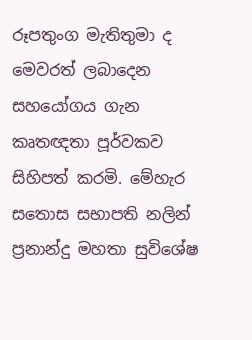රූපතුංග මැතිතුමා ද මෙවරත් ලබාදෙන සහයෝගය ගැන කෘතඥතා පූර්වකව සිහිපත් කරමි. මේහැර සතොස සභාපති නලින් ප්‍රනාන්දු මහතා සුවිශේෂ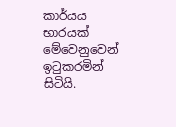කාර්යය භාරයක් මේවෙනුවෙන් ඉටුකරමින් සිටියි.